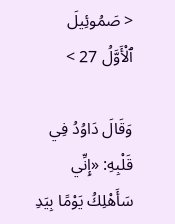< صَمُوئِيلَ ٱلْأَوَّلُ 27 >

وَقَالَ دَاوُدُ فِي قَلْبِهِ: «إِنِّي سَأَهْلِكُ يَوْمًا بِيَدِ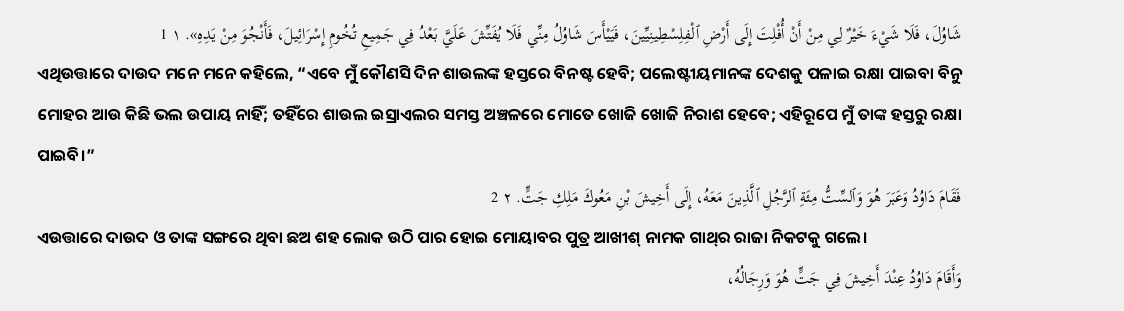شَاوُلَ، فَلَا شَيْءَ خَيْرٌ لِي مِنْ أَنْ أُفْلِتَ إِلَى أَرْضِ ٱلْفِلِسْطِينِيِّينَ، فَيَيْأَسَ شَاوُلُ مِنِّي فَلَا يُفَتِّشَ عَلَيَّ بَعْدُ فِي جَمِيعِ تُخُومِ إِسْرَائِيلَ، فَأَنْجُوَ مِنْ يَدِهِ». ١ 1
ଏଥିଉତ୍ତାରେ ଦାଉଦ ମନେ ମନେ କହିଲେ, “ଏବେ ମୁଁ କୌଣସି ଦିନ ଶାଉଲଙ୍କ ହସ୍ତରେ ବିନଷ୍ଟ ହେବି; ପଲେଷ୍ଟୀୟମାନଙ୍କ ଦେଶକୁ ପଳାଇ ରକ୍ଷା ପାଇବା ବିନୁ ମୋହର ଆଉ କିଛି ଭଲ ଉପାୟ ନାହିଁ; ତହିଁରେ ଶାଉଲ ଇସ୍ରାଏଲର ସମସ୍ତ ଅଞ୍ଚଳରେ ମୋତେ ଖୋଜି ଖୋଜି ନିରାଶ ହେବେ; ଏହିରୂପେ ମୁଁ ତାଙ୍କ ହସ୍ତରୁ ରକ୍ଷା ପାଇବି।”
فَقَامَ دَاوُدُ وَعَبَرَ هُوَ وَٱلسِّتُّ مِئَةِ ٱلرَّجُلِ ٱلَّذِينَ مَعَهُ، إِلَى أَخِيشَ بْنِ مَعُوكَ مَلِكِ جَتٍّ. ٢ 2
ଏଉତ୍ତାରେ ଦାଉଦ ଓ ତାଙ୍କ ସଙ୍ଗରେ ଥିବା ଛଅ ଶହ ଲୋକ ଉଠି ପାର ହୋଇ ମୋୟାବର ପୁତ୍ର ଆଖୀଶ୍‍ ନାମକ ଗାଥ୍‍ର ରାଜା ନିକଟକୁ ଗଲେ।
وَأَقَامَ دَاوُدُ عِنْدَ أَخِيشَ فِي جَتٍّ هُوَ وَرِجَالُهُ،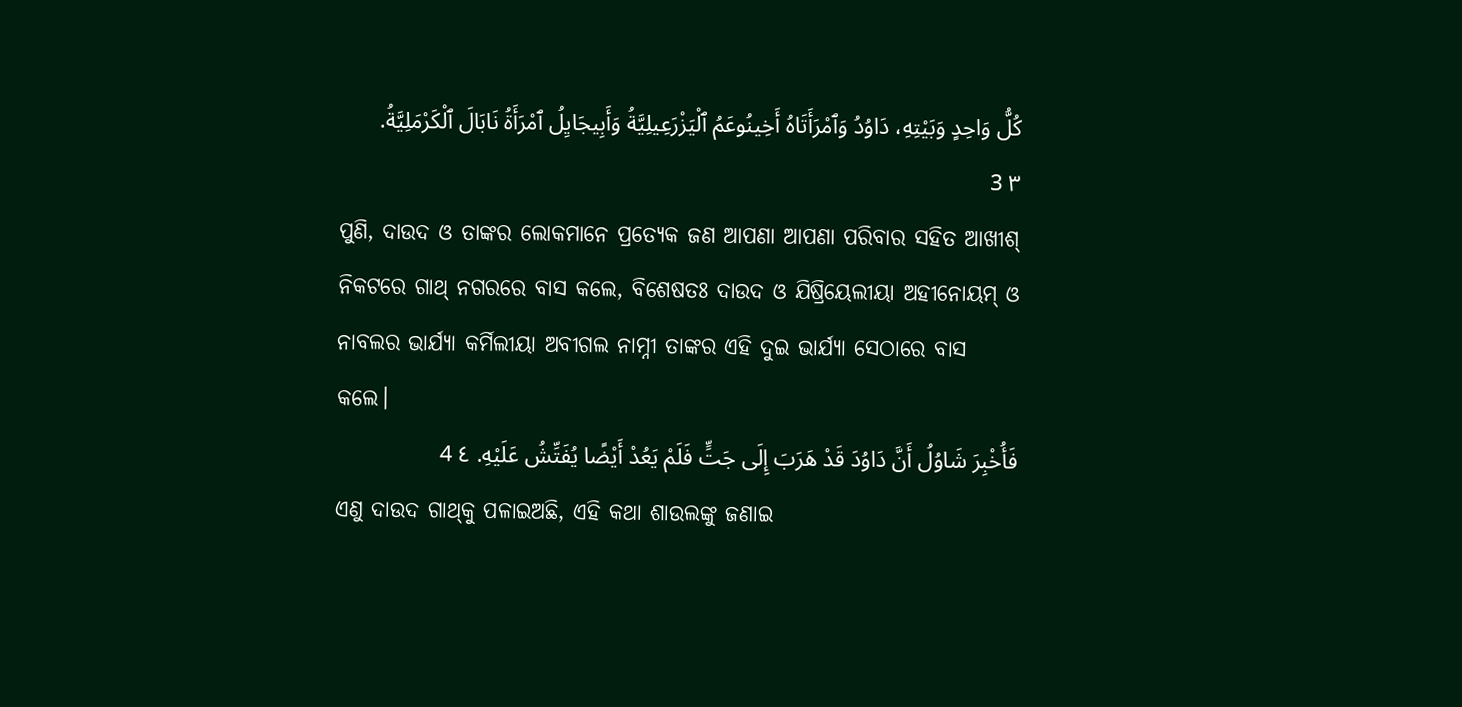كُلُّ وَاحِدٍ وَبَيْتِهِ، دَاوُدُ وَٱمْرَأَتَاهُ أَخِينُوعَمُ ٱلْيَزْرَعِيلِيَّةُ وَأَبِيجَايِلُ ٱمْرَأَةُ نَابَالَ ٱلْكَرْمَلِيَّةُ. ٣ 3
ପୁଣି, ଦାଉଦ ଓ ତାଙ୍କର ଲୋକମାନେ ପ୍ରତ୍ୟେକ ଜଣ ଆପଣା ଆପଣା ପରିବାର ସହିତ ଆଖୀଶ୍‍ ନିକଟରେ ଗାଥ୍‍ ନଗରରେ ବାସ କଲେ, ବିଶେଷତଃ ଦାଉଦ ଓ ଯିଷ୍ରିୟେଲୀୟା ଅହୀନୋୟମ୍‍ ଓ ନାବଲର ଭାର୍ଯ୍ୟା କର୍ମିଲୀୟା ଅବୀଗଲ ନାମ୍ନୀ ତାଙ୍କର ଏହି ଦୁଇ ଭାର୍ଯ୍ୟା ସେଠାରେ ବାସ କଲେ।
فَأُخْبِرَ شَاوُلُ أَنَّ دَاوُدَ قَدْ هَرَبَ إِلَى جَتٍّ فَلَمْ يَعُدْ أَيْضًا يُفَتِّشُ عَلَيْهِ. ٤ 4
ଏଣୁ ଦାଉଦ ଗାଥ୍‍କୁ ପଳାଇଅଛି, ଏହି କଥା ଶାଉଲଙ୍କୁ ଜଣାଇ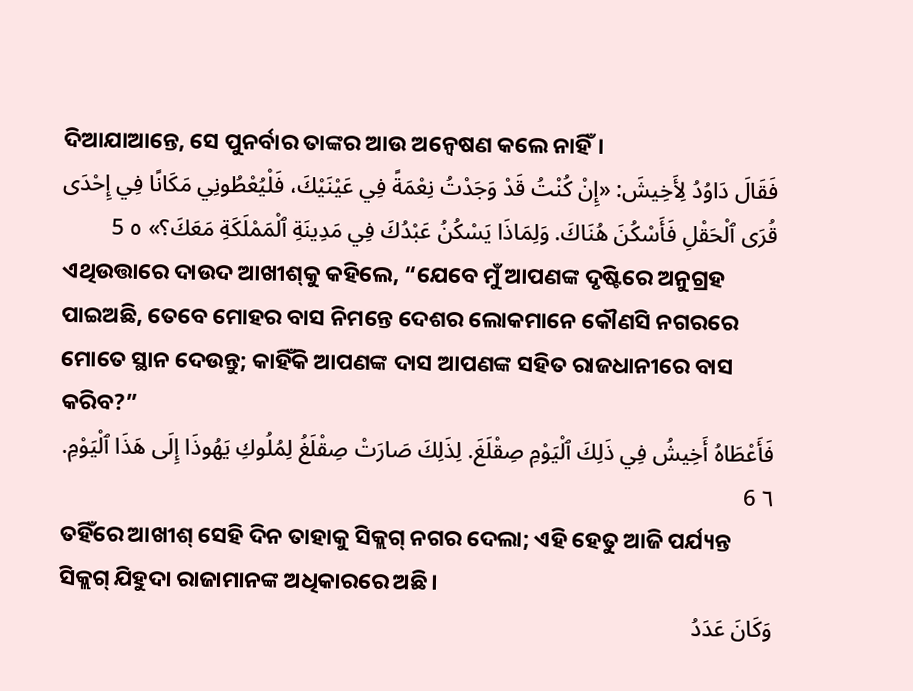ଦିଆଯାଆନ୍ତେ, ସେ ପୁନର୍ବାର ତାଙ୍କର ଆଉ ଅନ୍ୱେଷଣ କଲେ ନାହିଁ।
فَقَالَ دَاوُدُ لِأَخِيشَ: «إِنْ كُنْتُ قَدْ وَجَدْتُ نِعْمَةً فِي عَيْنَيْكَ، فَلْيُعْطُونِي مَكَانًا فِي إِحْدَى قُرَى ٱلْحَقْلِ فَأَسْكُنَ هُنَاكَ. وَلِمَاذَا يَسْكُنُ عَبْدُكَ فِي مَدِينَةِ ٱلْمَمْلَكَةِ مَعَكَ؟» ٥ 5
ଏଥିଉତ୍ତାରେ ଦାଉଦ ଆଖୀଶ୍‍କୁ କହିଲେ, “ଯେବେ ମୁଁ ଆପଣଙ୍କ ଦୃଷ୍ଟିରେ ଅନୁଗ୍ରହ ପାଇଅଛି, ତେବେ ମୋହର ବାସ ନିମନ୍ତେ ଦେଶର ଲୋକମାନେ କୌଣସି ନଗରରେ ମୋତେ ସ୍ଥାନ ଦେଉନ୍ତୁ; କାହିଁକି ଆପଣଙ୍କ ଦାସ ଆପଣଙ୍କ ସହିତ ରାଜଧାନୀରେ ବାସ କରିବ?”
فَأَعْطَاهُ أَخِيشُ فِي ذَلِكَ ٱلْيَوْمِ صِقْلَغَ. لِذَلِكَ صَارَتْ صِقْلَغُ لِمُلُوكِ يَهُوذَا إِلَى هَذَا ٱلْيَوْمِ. ٦ 6
ତହିଁରେ ଆଖୀଶ୍‍ ସେହି ଦିନ ତାହାକୁ ସିକ୍ଲଗ୍‍ ନଗର ଦେଲା; ଏହି ହେତୁ ଆଜି ପର୍ଯ୍ୟନ୍ତ ସିକ୍ଲଗ୍‍ ଯିହୁଦା ରାଜାମାନଙ୍କ ଅଧିକାରରେ ଅଛି।
وَكَانَ عَدَدُ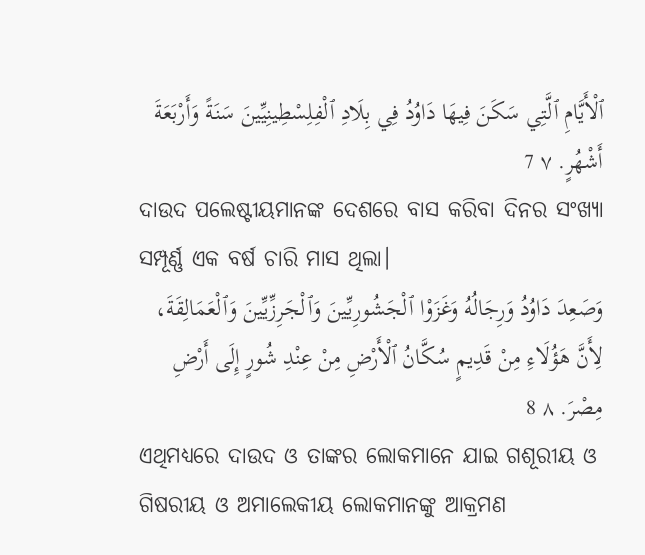ٱلْأَيَّامِ ٱلَّتِي سَكَنَ فِيهَا دَاوُدُ فِي بِلَادِ ٱلْفِلِسْطِينِيِّينَ سَنَةً وَأَرْبَعَةَ أَشْهُرٍ. ٧ 7
ଦାଉଦ ପଲେଷ୍ଟୀୟମାନଙ୍କ ଦେଶରେ ବାସ କରିବା ଦିନର ସଂଖ୍ୟା ସମ୍ପୂର୍ଣ୍ଣ ଏକ ବର୍ଷ ଚାରି ମାସ ଥିଲା।
وَصَعِدَ دَاوُدُ وَرِجَالُهُ وَغَزَوْا ٱلْجَشُورِيِّينَ وَٱلْجَرِزِّيِّينَ وَٱلْعَمَالِقَةَ، لِأَنَّ هَؤُلَاءِ مِنْ قَدِيمٍ سُكَّانُ ٱلْأَرْضِ مِنْ عِنْدِ شُورٍ إِلَى أَرْضِ مِصْرَ. ٨ 8
ଏଥିମଧ୍ୟରେ ଦାଉଦ ଓ ତାଙ୍କର ଲୋକମାନେ ଯାଇ ଗଶୂରୀୟ ଓ ଗିଷରୀୟ ଓ ଅମାଲେକୀୟ ଲୋକମାନଙ୍କୁ ଆକ୍ରମଣ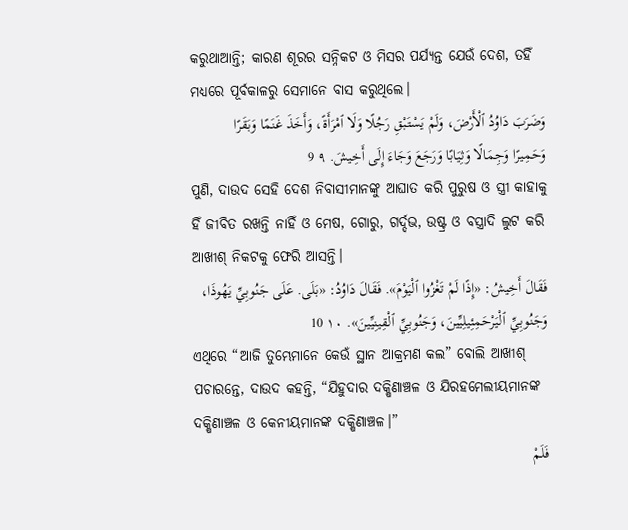କରୁଥାଆନ୍ତି; କାରଣ ଶୂରର ସନ୍ନିକଟ ଓ ମିସର ପର୍ଯ୍ୟନ୍ତ ଯେଉଁ ଦେଶ, ତହିଁ ମଧ୍ୟରେ ପୂର୍ବକାଳରୁ ସେମାନେ ବାସ କରୁଥିଲେ।
وَضَرَبَ دَاوُدُ ٱلْأَرْضَ، وَلَمْ يَسْتَبْقِ رَجُلًا وَلَا ٱمْرَأَةً، وَأَخَذَ غَنَمًا وَبَقَرًا وَحَمِيرًا وَجِمَالًا وَثِيَابًا وَرَجَعَ وَجَاءَ إِلَى أَخِيشَ. ٩ 9
ପୁଣି, ଦାଉଦ ସେହି ଦେଶ ନିବାସୀମାନଙ୍କୁ ଆଘାତ କରି ପୁରୁଷ ଓ ସ୍ତ୍ରୀ କାହାକୁ ହିଁ ଜୀବିତ ରଖନ୍ତି ନାହିଁ ଓ ମେଷ, ଗୋରୁ, ଗର୍ଦ୍ଦଭ, ଉଷ୍ଟ୍ର ଓ ବସ୍ତ୍ରାଦି ଲୁଟ କରି ଆଖୀଶ୍‍ ନିକଟକୁ ଫେରି ଆସନ୍ତି।
فَقَالَ أَخِيشُ: «إِذًا لَمْ تَغْزُوا ٱلْيَوْمَ». فَقَالَ دَاوُدُ: «بَلَى. عَلَى جَنُوبِيِّ يَهُوذَا، وَجَنُوبِيِّ ٱلْيَرْحَمِئِيلِيِّينَ، وَجَنُوبِيِّ ٱلْقِينِيِّينَ». ١٠ 10
ଏଥିରେ “ଆଜି ତୁମ୍ଭେମାନେ କେଉଁ ସ୍ଥାନ ଆକ୍ରମଣ କଲ” ବୋଲି ଆଖୀଶ୍‍ ପଚାରନ୍ତେ, ଦାଉଦ କହନ୍ତି, “ଯିହୁଦାର ଦକ୍ଷିଣାଞ୍ଚଳ ଓ ଯିରହମେଲୀୟମାନଙ୍କ ଦକ୍ଷିଣାଞ୍ଚଳ ଓ କେନୀୟମାନଙ୍କ ଦକ୍ଷିଣାଞ୍ଚଳ।”
فَلَمْ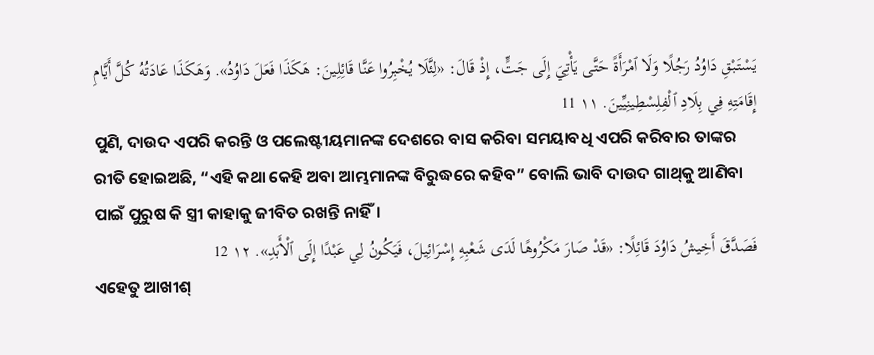يَسْتَبْقِ دَاوُدُ رَجُلًا وَلَا ٱمْرَأَةً حَتَّى يَأْتِيَ إِلَى جَتٍّ، إِذْ قَالَ: «لِئَّلَا يُخْبِرُوا عَنَّا قَائِلِينَ: هَكَذَا فَعَلَ دَاوُدُ». وَهَكَذَا عَادَتُهُ كُلَّ أَيَّامِ إِقَامَتِهِ فِي بِلَادِ ٱلْفِلِسْطِينِيِّينَ. ١١ 11
ପୁଣି, ଦାଉଦ ଏପରି କରନ୍ତି ଓ ପଲେଷ୍ଟୀୟମାନଙ୍କ ଦେଶରେ ବାସ କରିବା ସମୟାବଧି ଏପରି କରିବାର ତାଙ୍କର ରୀତି ହୋଇଅଛି, “ଏହି କଥା କେହି ଅବା ଆମ୍ଭମାନଙ୍କ ବିରୁଦ୍ଧରେ କହିବ” ବୋଲି ଭାବି ଦାଉଦ ଗାଥ୍‍କୁ ଆଣିବା ପାଇଁ ପୁରୁଷ କି ସ୍ତ୍ରୀ କାହାକୁ ଜୀବିତ ରଖନ୍ତି ନାହିଁ।
فَصَدَّقَ أَخِيشُ دَاوُدَ قَائِلًا: «قَدْ صَارَ مَكْرُوهًا لَدَى شَعْبِهِ إِسْرَائِيلَ، فَيَكُونُ لِي عَبْدًا إِلَى ٱلْأَبَدِ». ١٢ 12
ଏହେତୁ ଆଖୀଶ୍‍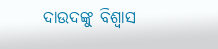ଦାଉଦଙ୍କୁ ବିଶ୍ୱାସ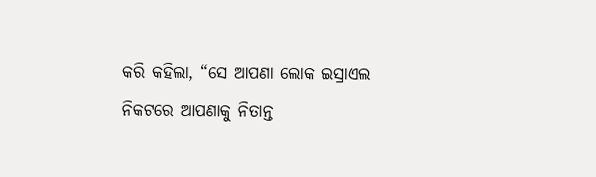କରି କହିଲା, “ସେ ଆପଣା ଲୋକ ଇସ୍ରାଏଲ ନିକଟରେ ଆପଣାକୁ ନିତାନ୍ତ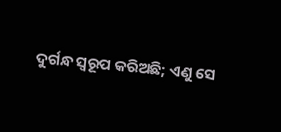ଦୁର୍ଗନ୍ଧ ସ୍ୱରୂପ କରିଅଛି; ଏଣୁ ସେ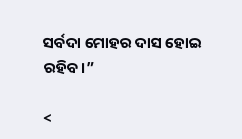ସର୍ବଦା ମୋହର ଦାସ ହୋଇ ରହିବ।”

<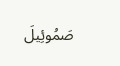صَمُوئِيلَ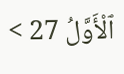ٱلْأَوَّلُ 27 >